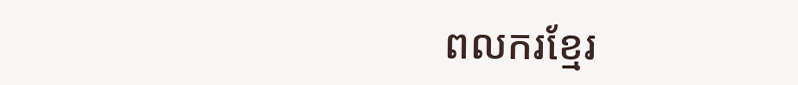ពលករខ្មែរ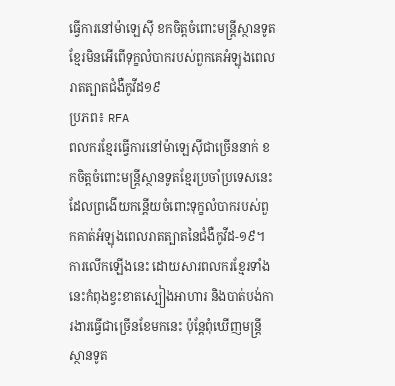ធ្វើការនៅម៉ាឡេស៊ី ខកចិត្តចំពោះមន្រ្តីស្ថានទូតខ្មែរមិនអើពើទុក្ខលំបាករបស់ពួកគេអំឡុងពេលរាតត្បាតជំងឺកូវីដ១៩
ប្រភព៖ RFA
ពលករខ្មែរធ្វើការនៅម៉ាឡេស៊ីជាច្រើននាក់ ខកចិត្តចំពោះមន្រ្តីស្ថានទូតខ្មែរប្រចាំប្រទេសនេះ ដែលព្រងើយកន្តើយចំពោះទុក្ខលំបាករបស់ពួកគាត់អំឡុងពេលរាតត្បាតនៃជំងឺកូវីដ-១៩។ ការលើកឡើងនេះ ដោយសារពលករខ្មែរទាំងនេះកំពុងខ្វះខាតស្បៀងអាហារ និងបាត់បង់ការងារធ្វើជាច្រើនខែមកនេះ ប៉ុន្តែពុំឃើញមន្រ្តីស្ថានទូត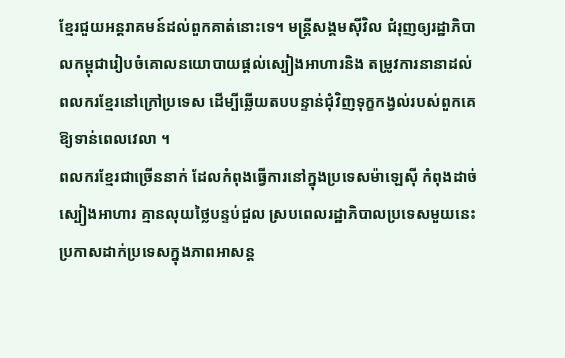ខ្មែរជួយអន្តរាគមន៍ដល់ពួកគាត់នោះទេ។ មន្រ្តីសង្គមស៊ីវិល ជំរុញឲ្យរដ្ឋាភិបាលកម្ពុជារៀបចំគោលនយោបាយផ្តល់ស្បៀងអាហារនិង តម្រូវការនានាដល់ពលករខ្មែរនៅក្រៅប្រទេស ដើម្បីឆ្លើយតបបន្ទាន់ជុំវិញទុក្ខកង្វល់របស់ពួកគេឱ្យទាន់ពេលវេលា ។
ពលករខ្មែរជាច្រើននាក់ ដែលកំពុងធ្វើការនៅក្នុងប្រទេសម៉ាឡេស៊ី កំពុងដាច់ស្បៀងអាហារ គ្មានលុយថ្លៃបន្ទប់ជួល ស្របពេលរដ្ឋាភិបាលប្រទេសមួយនេះ ប្រកាសដាក់ប្រទេសក្នុងភាពអាសន្ត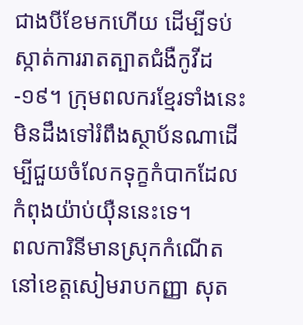ជាងបីខែមកហើយ ដើម្បីទប់ស្កាត់ការរាតត្បាតជំងឺកូវីដ-១៩។ ក្រុមពលករខ្មែរទាំងនេះ មិនដឹងទៅរំពឹងស្ថាប័នណាដើម្បីជួយចំលែកទុក្ខកំបាកដែលកំពុងយ៉ាប់យ៉ឺននេះទេ។
ពលការិនីមានស្រុកកំណើតនៅខេត្តសៀមរាបកញ្ញា សុត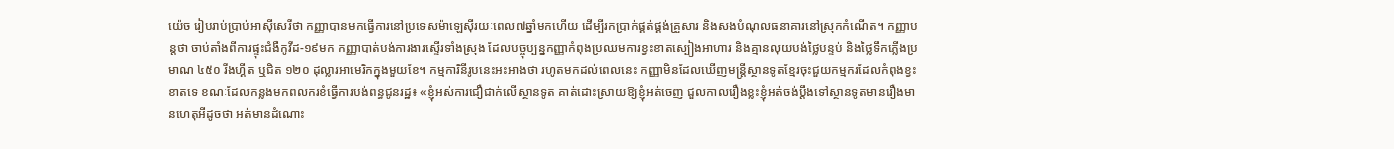យ៉េច រៀបរាប់ប្រាប់អាស៊ីសេរីថា កញ្ញាបានមកធ្វើការនៅប្រទេសម៉ាឡេស៊ីរយៈពេល៧ឆ្នាំមកហើយ ដើម្បីរកប្រាក់ផ្គត់ផ្គង់គ្រួសារ និងសងបំណុលធនាគារនៅស្រុកកំណើត។ កញ្ញាបន្តថា ចាប់តាំងពីការផ្ទុះជំងឺកូវីដ-១៩មក កញ្ញាបាត់បង់ការងារស្ទើរទាំងស្រុង ដែលបច្ចុប្បន្នកញ្ញាកំពុងប្រឈមការខ្វះខាតស្បៀងអាហារ និងគ្មានលុយបង់ថ្លៃបន្ទប់ និងថ្លៃទឹកភ្លើងប្រមាណ ៤៥០ រីងហ្គីត ឬជិត ១២០ ដុល្លារអាមេរិកក្នុងមួយខែ។ កម្មការិនីរូបនេះអះអាងថា រហូតមកដល់ពេលនេះ កញ្ញាមិនដែលឃើញមន្រ្តីស្ថានទូតខ្មែរចុះជួយកម្មករដែលកំពុងខ្វះខាតទេ ខណៈដែលកន្លងមកពលករខំធ្វើការបង់ពន្ធជូនរដ្ឋ៖ «ខ្ញុំអស់ការជឿជាក់លើស្ថានទូត គាត់ដោះស្រាយឱ្យខ្ញុំអត់ចេញ ជួលកាលរឿងខ្លះខ្ញុំអត់ចង់ប្តឹងទៅស្ថានទូតមានរឿងមានហេតុអីដូចថា អត់មានដំណោះ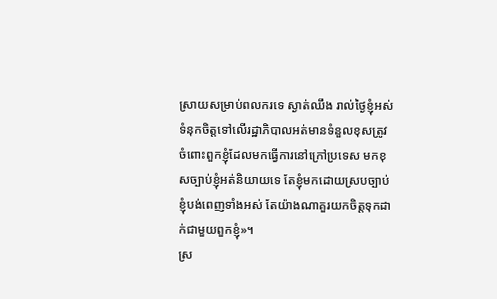ស្រាយសម្រាប់ពលករទេ ស្ងាត់ឈឹង រាល់ថ្ងៃខ្ញុំអស់ទំនុកចិត្តទៅលើរដ្ឋាភិបាលអត់មានទំនួលខុសត្រូវចំពោះពួកខ្ញុំដែលមកធ្វើការនៅក្រៅប្រទេស មកខុសច្បាប់ខ្ញុំអត់និយាយទេ តែខ្ញុំមកដោយស្របច្បាប់ ខ្ញុំបង់ពេញទាំងអស់ តែយ៉ាងណាគួរយកចិត្តទុកដាក់ជាមួយពួកខ្ញុំ»។
ស្រ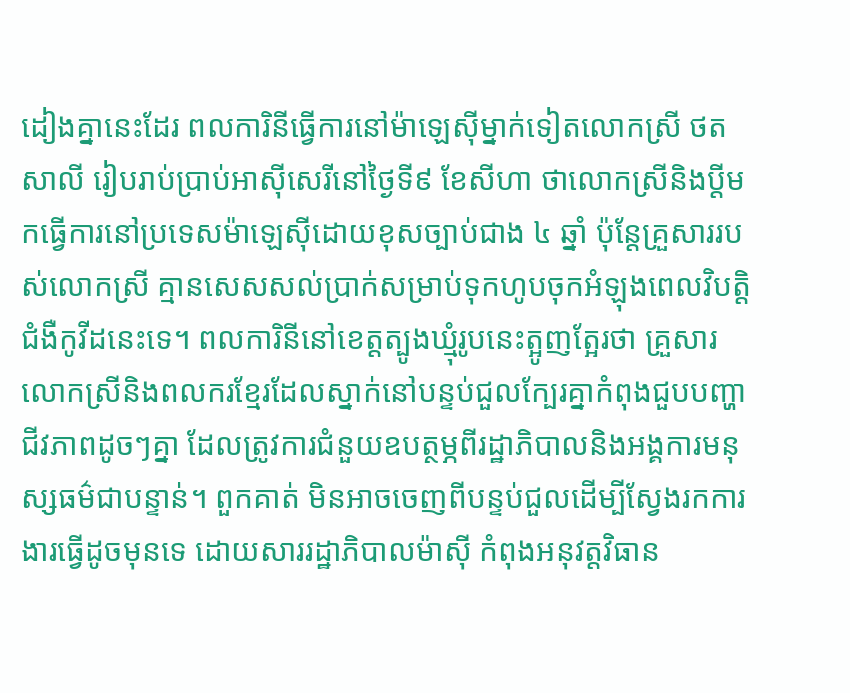ដៀងគ្នានេះដែរ ពលការិនីធ្វើការនៅម៉ាឡេស៊ីម្នាក់ទៀតលោកស្រី ថត សាលី រៀបរាប់ប្រាប់អាស៊ីសេរីនៅថ្ងៃទី៩ ខែសីហា ថាលោកស្រីនិងប្តីមកធ្វើការនៅប្រទេសម៉ាឡេស៊ីដោយខុសច្បាប់ជាង ៤ ឆ្នាំ ប៉ុន្តែគ្រួសាររបស់លោកស្រី គ្មានសេសសល់ប្រាក់សម្រាប់ទុកហូបចុកអំឡុងពេលវិបត្តិជំងឺកូវីដនេះទេ។ ពលការិនីនៅខេត្តត្បូងឃ្មុំរូបនេះត្អូញត្អែរថា គ្រួសារលោកស្រីនិងពលករខ្មែរដែលស្នាក់នៅបន្ទប់ជួលក្បែរគ្នាកំពុងជួបបញ្ហាជីវភាពដូចៗគ្នា ដែលត្រូវការជំនួយឧបត្ថម្ភពីរដ្ឋាភិបាលនិងអង្គការមនុស្សធម៌ជាបន្ទាន់។ ពួកគាត់ មិនអាចចេញពីបន្ទប់ជួលដើម្បីស្វែងរកការងារធ្វើដូចមុនទេ ដោយសាររដ្ឋាភិបាលម៉ាស៊ី កំពុងអនុវត្តវិធាន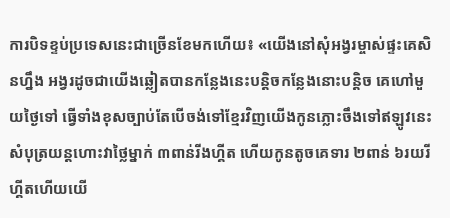ការបិទខ្ទប់ប្រទេសនេះជាច្រើនខែមកហើយ៖ «យើងនៅសុំអង្វរម្ចាស់ផ្ទះគេសិនហ្នឹង អង្វរដូចជាយើងឆ្លៀតបានកន្លែងនេះបន្តិចកន្លែងនោះបន្តិច គេហៅមួយថ្ងៃទៅ ធ្វើទាំងខុសច្បាប់តែបើចង់ទៅខ្មែរវិញយើងកូនភ្លោះចឹងទៅឥឡូវនេះសំបុត្រយន្តហោះវាថ្លៃម្នាក់ ៣ពាន់រីងហ្គីត ហើយកូនតូចគេទារ ២ពាន់ ៦រយរីហ្គីតហើយយើ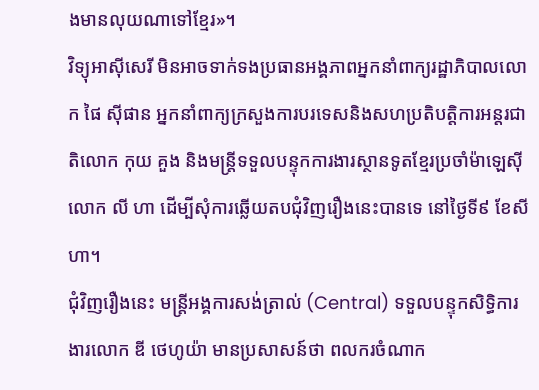ងមានលុយណាទៅខ្មែរ»។
វិទ្យុអាស៊ីសេរី មិនអាចទាក់ទងប្រធានអង្គភាពអ្នកនាំពាក្យរដ្ឋាភិបាលលោក ផៃ ស៊ីផាន អ្នកនាំពាក្យក្រសួងការបរទេសនិងសហប្រតិបត្តិការអន្តរជាតិលោក កុយ គួង និងមន្រ្តីទទួលបន្ទុកការងារស្ថានទូតខ្មែរប្រចាំម៉ាឡេស៊ីលោក លី ហា ដើម្បីសុំការឆ្លើយតបជុំវិញរឿងនេះបានទេ នៅថ្ងៃទី៩ ខែសីហា។
ជុំវិញរឿងនេះ មន្ត្រីអង្គការសង់ត្រាល់ (Central) ទទួលបន្ទុកសិទ្ធិការងារលោក ឌី ថេហូយ៉ា មានប្រសាសន៍ថា ពលករចំណាក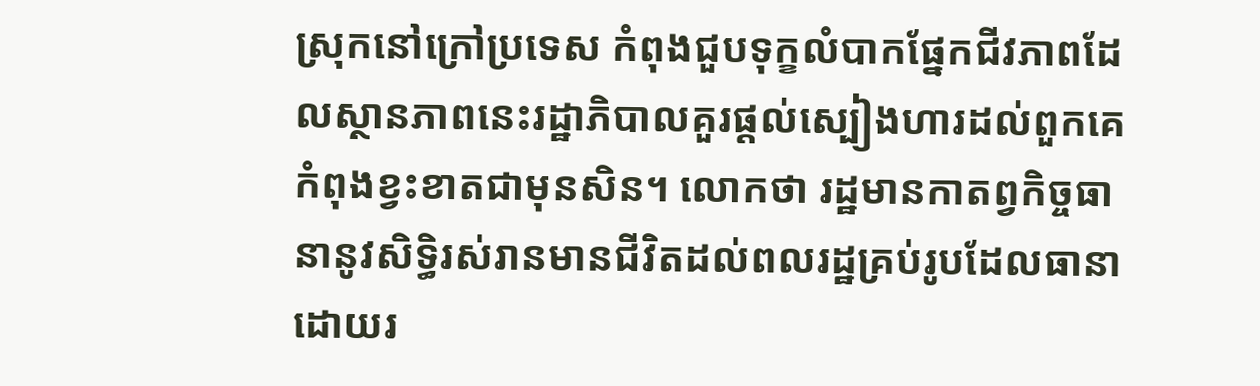ស្រុកនៅក្រៅប្រទេស កំពុងជួបទុក្ខលំបាកផ្នែកជីវភាពដែលស្ថានភាពនេះរដ្ឋាភិបាលគួរផ្តល់ស្បៀងហារដល់ពួកគេកំពុងខ្វះខាតជាមុនសិន។ លោកថា រដ្ឋមានកាតព្វកិច្ចធានានូវសិទ្ធិរស់រានមានជីវិតដល់ពលរដ្ឋគ្រប់រូបដែលធានាដោយរ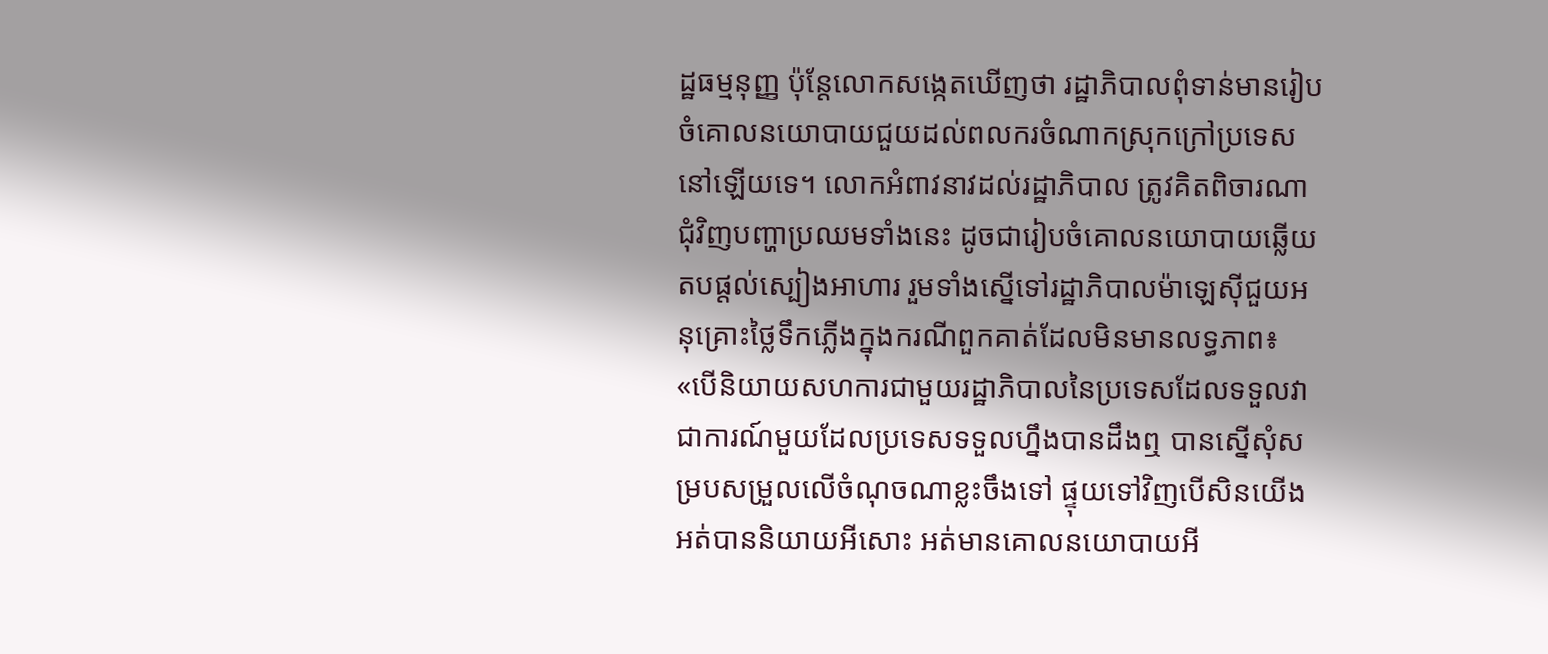ដ្ឋធម្មនុញ្ញ ប៉ុន្តែលោកសង្កេតឃើញថា រដ្ឋាភិបាលពុំទាន់មានរៀបចំគោលនយោបាយជួយដល់ពលករចំណាកស្រុកក្រៅប្រទេសនៅឡើយទេ។ លោកអំពាវនាវដល់រដ្ឋាភិបាល ត្រូវគិតពិចារណាជុំវិញបញ្ហាប្រឈមទាំងនេះ ដូចជារៀបចំគោលនយោបាយឆ្លើយតបផ្តល់ស្បៀងអាហារ រួមទាំងស្នើទៅរដ្ឋាភិបាលម៉ាឡេស៊ីជួយអនុគ្រោះថ្លៃទឹកភ្លើងក្នុងករណីពួកគាត់ដែលមិនមានលទ្ធភាព៖ «បើនិយាយសហការជាមួយរដ្ឋាភិបាលនៃប្រទេសដែលទទួលវាជាការណ៍មួយដែលប្រទេសទទួលហ្នឹងបានដឹងឮ បានស្នើសុំសម្របសម្រួលលើចំណុចណាខ្លះចឹងទៅ ផ្ទុយទៅវិញបើសិនយើងអត់បាននិយាយអីសោះ អត់មានគោលនយោបាយអី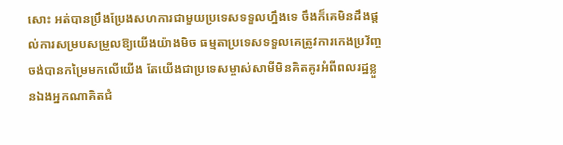សោះ អត់បានប្រឹងប្រែងសហការជាមួយប្រទេសទទួលហ្នឹងទេ ចឹងក៏គេមិនដឹងផ្តល់ការសម្របសម្រួលឱ្យយើងយ៉ាងមិច ធម្មតាប្រទេសទទួលគេត្រូវការកេងប្រវ័ញ្ច ចង់បានកម្រៃមកលើយើង តែយើងជាប្រទេសម្ចាស់សាមីមិនគិតគូរអំពីពលរដ្ឋខ្លួនឯងអ្នកណាគិតជំ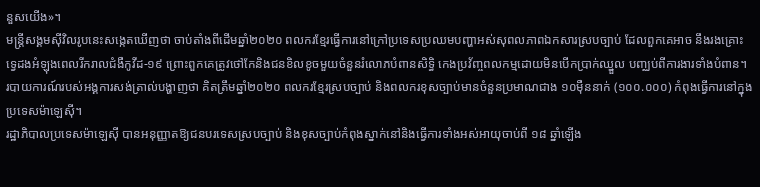នួសយើង»។
មន្ត្រីសង្គមស៊ីវិលរូបនេះសង្កេតឃើញថា ចាប់តាំងពីដើមឆ្នាំ២០២០ ពលករខ្មែរធ្វើការនៅក្រៅប្រទេសប្រឈមបញ្ហាអស់សុពលភាពឯកសារស្របច្បាប់ ដែលពួកគេអាច នឹងរងគ្រោះទ្វេដងអំឡុងពេលរីករាលជំងឺកូវីដ-១៩ ព្រោះពួកគេត្រូវថៅកែនិងជនខិលខូចមួយចំនួនរំលោភបំពានសិទ្ធិ កេងប្រវ័ញ្ចពលកម្មដោយមិនបើកប្រាក់ឈ្នួល បញ្ឈប់ពីការងារទាំងបំពាន។
របាយការណ៍របស់អង្គការសង់ត្រាល់បង្ហាញថា គិតត្រឹមឆ្នាំ២០២០ ពលករខ្មែរស្របច្បាប់ និងពលករខុសច្បាប់មានចំនួនប្រមាណជាង ១០ម៉ឺននាក់ (១០០.០០០) កំពុងធ្វើការនៅក្នុងប្រទេសម៉ាឡេស៊ី។
រដ្ឋាភិបាលប្រទេសម៉ាឡេស៊ី បានអនុញ្ញាតឱ្យជនបរទេសស្របច្បាប់ និងខុសច្បាប់កំពុងស្នាក់នៅនិងធ្វើការទាំងអស់អាយុចាប់ពី ១៨ ឆ្នាំឡើង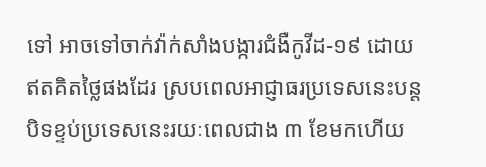ទៅ អាចទៅចាក់វ៉ាក់សាំងបង្ការជំងឺកូវីដ-១៩ ដោយឥតគិតថ្លៃផងដែរ ស្របពេលអាជ្ញាធរប្រទេសនេះបន្តបិទខ្ទប់ប្រទេសនេះរយៈពេលជាង ៣ ខែមកហើយ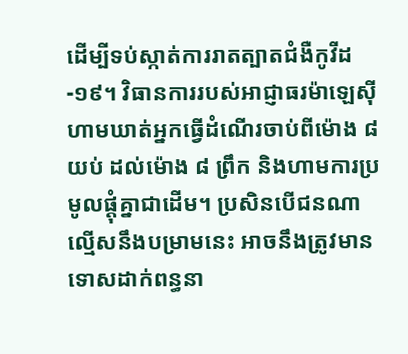ដើម្បីទប់ស្កាត់ការរាតត្បាតជំងឺកូវីដ-១៩។ វិធានការរបស់អាជ្ញាធរម៉ាឡេស៊ីហាមឃាត់អ្នកធ្វើដំណើរចាប់ពីម៉ោង ៨ យប់ ដល់ម៉ោង ៨ ព្រឹក និងហាមការប្រមូលផ្ដុំគ្នាជាដើម។ ប្រសិនបើជនណាល្មើសនឹងបម្រាមនេះ អាចនឹងត្រូវមានទោសដាក់ពន្ធនា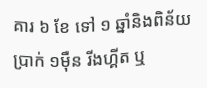គារ ៦ ខែ ទៅ ១ ឆ្នាំនិងពិន័យប្រាក់ ១ម៉ឺន រីងហ្គីត ឬ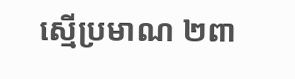ស្មើប្រមាណ ២ពា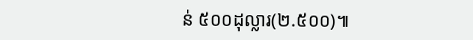ន់ ៥០០ដុល្លារ(២.៥០០)៕